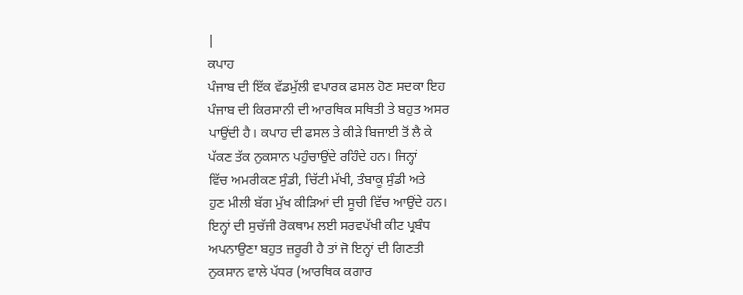|
ਕਪਾਹ
ਪੰਜਾਬ ਦੀ ਇੱਕ ਵੱਡਮੁੱਲੀ ਵਪਾਰਕ ਫਸਲ ਹੋਣ ਸਦਕਾ ਇਹ
ਪੰਜਾਬ ਦੀ ਕਿਰਸਾਨੀ ਦੀ ਆਰਥਿਕ ਸਥਿਤੀ ਤੇ ਬਹੁਤ ਅਸਰ
ਪਾਉਂਦੀ ਹੈ। ਕਪਾਹ ਦੀ ਫਸਲ ਤੇ ਕੀੜੇ ਬਿਜਾਈ ਤੋਂ ਲੈ ਕੇ
ਪੱਕਣ ਤੱਕ ਨੁਕਸਾਨ ਪਹੁੰਚਾਉਂਦੇ ਰਹਿੰਦੇ ਹਨ। ਜਿਨ੍ਹਾਂ
ਵਿੱਚ ਅਮਰੀਕਣ ਸੁੰਡੀ, ਚਿੱਟੀ ਮੱਖੀ, ਤੰਬਾਕੂ ਸੁੰਡੀ ਅਤੇ
ਹੁਣ ਮੀਲੀ ਬੱਗ ਮੁੱਖ ਕੀੜਿਆਂ ਦੀ ਸੂਚੀ ਵਿੱਚ ਆਉਂਦੇ ਹਨ।
ਇਨ੍ਹਾਂ ਦੀ ਸੁਚੱਜੀ ਰੋਕਥਾਮ ਲਈ ਸਰਵਪੱਖੀ ਕੀਟ ਪ੍ਰਬੰਧ
ਅਪਨਾਉਣਾ ਬਹੁਤ ਜ਼ਰੂਰੀ ਹੈ ਤਾਂ ਜੋ ਇਨ੍ਹਾਂ ਦੀ ਗਿਣਤੀ
ਨੁਕਸਾਨ ਵਾਲੇ ਪੱਧਰ (ਆਰਥਿਕ ਕਗਾਰ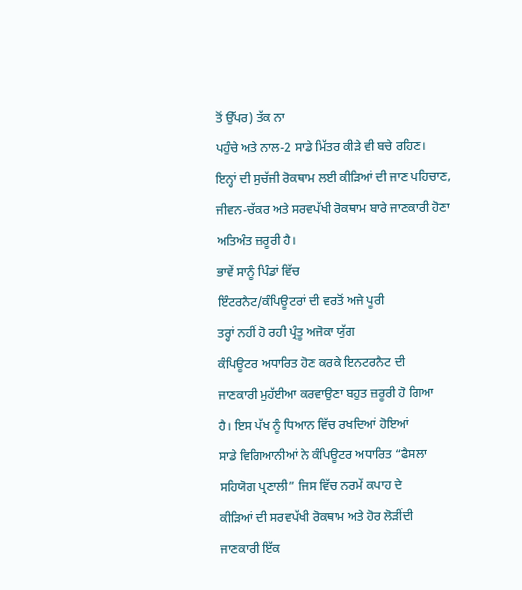ਤੋਂ ਉੱਪਰ) ਤੱਕ ਨਾ
ਪਹੁੰਚੇ ਅਤੇ ਨਾਲ-2 ਸਾਡੇ ਮਿੱਤਰ ਕੀੜੇ ਵੀ ਬਚੇ ਰਹਿਣ।
ਇਨ੍ਹਾਂ ਦੀ ਸੁਚੱਜੀ ਰੋਕਥਾਮ ਲਈ ਕੀੜਿਆਂ ਦੀ ਜਾਣ ਪਹਿਚਾਣ,
ਜੀਵਨ-ਚੱਕਰ ਅਤੇ ਸਰਵਪੱਖੀ ਰੋਕਥਾਮ ਬਾਰੇ ਜਾਣਕਾਰੀ ਹੋਣਾ
ਅਤਿਅੰਤ ਜ਼ਰੂਰੀ ਹੈ।
ਭਾਵੇਂ ਸਾਨੂੰ ਪਿੰਡਾਂ ਵਿੱਚ
ਇੰਟਰਨੈਟ/ਕੰਪਿਊਟਰਾਂ ਦੀ ਵਰਤੋਂ ਅਜੇ ਪੂਰੀ
ਤਰ੍ਹਾਂ ਨਹੀਂ ਹੋ ਰਹੀ ਪ੍ਰੰਤੂ ਅਜੋਕਾ ਯੁੱਗ
ਕੰਪਿਊਟਰ ਅਧਾਰਿਤ ਹੋਣ ਕਰਕੇ ਇਨਟਰਨੈਟ ਦੀ
ਜਾਣਕਾਰੀ ਮੁਹੱਈਆ ਕਰਵਾਉਣਾ ਬਹੁਤ ਜ਼ਰੂਰੀ ਹੋ ਗਿਆ
ਹੈ। ਇਸ ਪੱਖ ਨੂੰ ਧਿਆਨ ਵਿੱਚ ਰਖਦਿਆਂ ਹੋਇਆਂ
ਸਾਡੇ ਵਿਗਿਆਨੀਆਂ ਨੇ ਕੰਪਿਊਟਰ ਅਧਾਰਿਤ “ਫੈਸਲਾ
ਸਹਿਯੋਗ ਪ੍ਰਣਾਲੀ” ਜਿਸ ਵਿੱਚ ਨਰਮੇਂ ਕਪਾਹ ਦੇ
ਕੀੜਿਆਂ ਦੀ ਸਰਵਪੱਖੀ ਰੋਕਥਾਮ ਅਤੇ ਹੋਰ ਲੋੜੀਂਦੀ
ਜਾਣਕਾਰੀ ਇੱਕ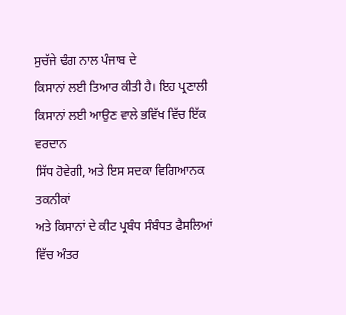ਸੁਚੱਜੇ ਢੰਗ ਨਾਲ ਪੰਜਾਬ ਦੇ
ਕਿਸਾਨਾਂ ਲਈ ਤਿਆਰ ਕੀਤੀ ਹੈ। ਇਹ ਪ੍ਰਣਾਲੀ
ਕਿਸਾਨਾਂ ਲਈ ਆਉਣ ਵਾਲੇ ਭਵਿੱਖ ਵਿੱਚ ਇੱਕ ਵਰਦਾਨ
ਸਿੱਧ ਹੋਵੇਗੀ, ਅਤੇ ਇਸ ਸਦਕਾ ਵਿਗਿਆਨਕ ਤਕਨੀਕਾਂ
ਅਤੇ ਕਿਸਾਨਾਂ ਦੇ ਕੀਟ ਪ੍ਰਬੰਧ ਸੰਬੰਧਤ ਫੈਸਲਿਆਂ
ਵਿੱਚ ਅੰਤਰ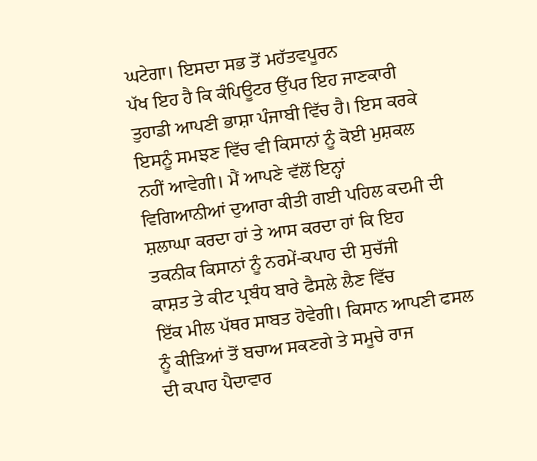ਘਟੇਗਾ। ਇਸਦਾ ਸਭ ਤੋਂ ਮਹੱਤਵਪੂਰਨ
ਪੱਖ ਇਹ ਹੈ ਕਿ ਕੰਪਿਊਟਰ ਉੱਪਰ ਇਹ ਜਾਣਕਾਰੀ
ਤੁਹਾਡੀ ਆਪਣੀ ਭਾਸ਼ਾ ਪੰਜਾਬੀ ਵਿੱਚ ਹੈ। ਇਸ ਕਰਕੇ
ਇਸਨੂੰ ਸਮਝਣ ਵਿੱਚ ਵੀ ਕਿਸਾਨਾਂ ਨੂੰ ਕੋਈ ਮੁਸ਼ਕਲ
ਨਹੀਂ ਆਵੇਗੀ। ਮੈਂ ਆਪਣੇ ਵੱਲੋਂ ਇਨ੍ਹਾਂ
ਵਿਗਿਆਨੀਆਂ ਦੁਆਰਾ ਕੀਤੀ ਗਈ ਪਹਿਲ ਕਦਮੀ ਦੀ
ਸ਼ਲਾਘਾ ਕਰਦਾ ਹਾਂ ਤੇ ਆਸ ਕਰਦਾ ਹਾਂ ਕਿ ਇਹ
ਤਕਨੀਕ ਕਿਸਾਨਾਂ ਨੂੰ ਨਰਮੇਂ-ਕਪਾਹ ਦੀ ਸੁਚੱਜੀ
ਕਾਸ਼ਤ ਤੇ ਕੀਟ ਪ੍ਰਬੰਧ ਬਾਰੇ ਫੈਸਲੇ ਲੈਣ ਵਿੱਚ
ਇੱਕ ਮੀਲ ਪੱਥਰ ਸਾਬਤ ਹੋਵੇਗੀ। ਕਿਸਾਨ ਆਪਣੀ ਫਸਲ
ਨੂੰ ਕੀੜਿਆਂ ਤੋਂ ਬਚਾਅ ਸਕਣਗੇ ਤੇ ਸਮੂਚੇ ਰਾਜ
ਦੀ ਕਪਾਹ ਪੈਦਾਵਾਰ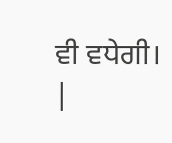ਵੀ ਵਧੇਗੀ।
|